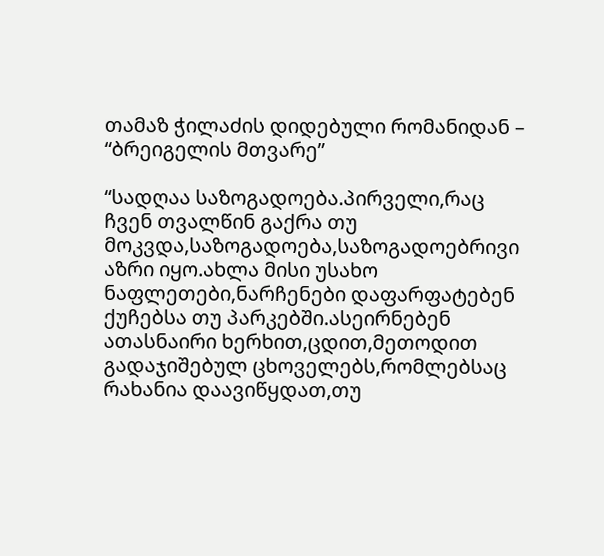თამაზ ჭილაძის დიდებული რომანიდან – “ბრეიგელის მთვარე”

“სადღაა საზოგადოება.პირველი,რაც ჩვენ თვალწინ გაქრა თუ მოკვდა,საზოგადოება,საზოგადოებრივი აზრი იყო.ახლა მისი უსახო ნაფლეთები,ნარჩენები დაფარფატებენ ქუჩებსა თუ პარკებში.ასეირნებენ ათასნაირი ხერხით,ცდით,მეთოდით გადაჯიშებულ ცხოველებს,რომლებსაც რახანია დაავიწყდათ,თუ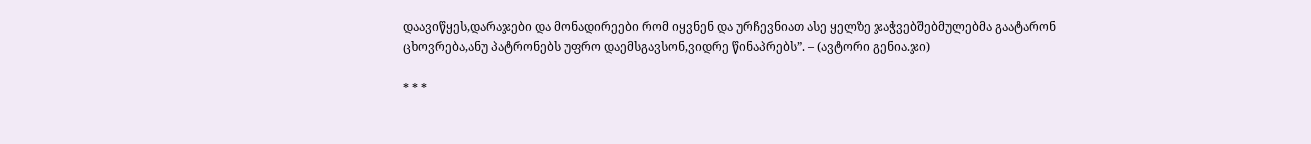დაავიწყეს,დარაჯები და მონადირეები რომ იყვნენ და ურჩევნიათ ასე ყელზე ჯაჭვებშებმულებმა გაატარონ ცხოვრება,ანუ პატრონებს უფრო დაემსგავსონ,ვიდრე წინაპრებს”. – (ავტორი გენია.ჯი)

* * *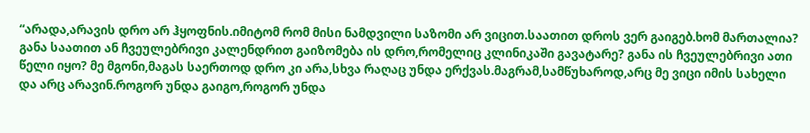“არადა,არავის დრო არ ჰყოფნის.იმიტომ რომ მისი ნამდვილი საზომი არ ვიცით.საათით დროს ვერ გაიგებ.ხომ მართალია? განა საათით ან ჩვეულებრივი კალენდრით გაიზომება ის დრო,რომელიც კლინიკაში გავატარე? განა ის ჩვეულებრივი ათი წელი იყო? მე მგონი,მაგას საერთოდ დრო კი არა,სხვა რაღაც უნდა ერქვას.მაგრამ,სამწუხაროდ,არც მე ვიცი იმის სახელი და არც არავინ.როგორ უნდა გაიგო,როგორ უნდა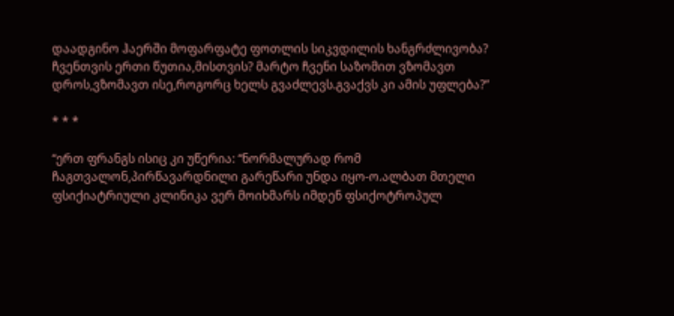დაადგინო ჰაერში მოფარფატე ფოთლის სიკვდილის ხანგრძლივობა? ჩვენთვის ერთი წუთია,მისთვის? მარტო ჩვენი საზომით ვზომავთ დროს,ვზომავთ ისე,როგორც ხელს გვაძლევს.გვაქვს კი ამის უფლება?”

* * *

“ერთ ფრანგს ისიც კი უწერია: “ნორმალურად რომ ჩაგთვალონ,პირწავარდნილი გარეწარი უნდა იყო-ო.ალბათ მთელი ფსიქიატრიული კლინიკა ვერ მოიხმარს იმდენ ფსიქოტროპულ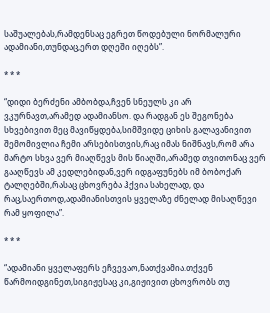საშუალებას,რამდენსაც ეგრეთ წოდებული ნორმალური ადამიანი,თუნდაც,ერთ დღეში იღებს”.

* * *

“დიდი ბერძენი ამბობდა,ჩვენ სნეულს კი არ ვკურნავთ,არამედ ადამიანსო. და რადგან ეს შეგონება სხვებივით მეც მავიწყდება,სიმშვიდე ციხის გალავანივით შემომივლია ჩემი არსებისთვის,რაც იმას ნიშნავს,რომ არა მარტო სხვა ვერ მიაღწევს მის წიაღში,არამედ თვითონაც ვერ გააღწევს ამ კედლებიდან,ვერ იდგაფუნებს იმ ბობოქარ ტალღებში,რასაც ცხოვრება ჰქვია სახელად, და რაც,საერთოდ,ადამიანისთვის ყველაზე ძნელად მისაღწევი რამ ყოფილა”.

* * *

“ადამიანი ყველაფერს ეჩვევაო,ნათქვამია.თქვენ წარმოიდგინეთ,სიგიჟესაც კი,გიჟივით ცხოვრობს თუ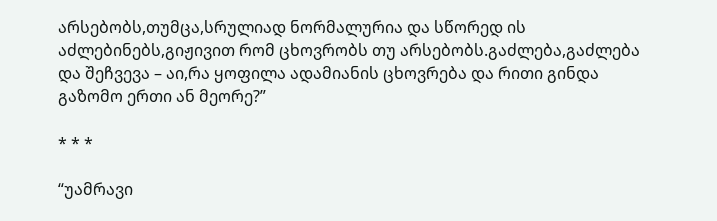არსებობს,თუმცა,სრულიად ნორმალურია და სწორედ ის აძლებინებს,გიჟივით რომ ცხოვრობს თუ არსებობს.გაძლება,გაძლება და შეჩვევა – აი,რა ყოფილა ადამიანის ცხოვრება და რითი გინდა გაზომო ერთი ან მეორე?”

* * *

“უამრავი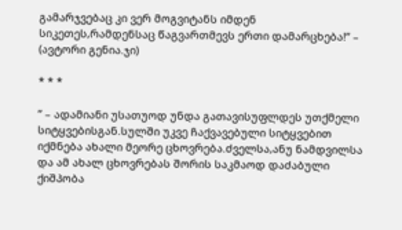გამარჯვებაც კი ვერ მოგვიტანს იმდენ სიკეთეს,რამდენსაც წაგვართმევს ერთი დამარცხება!” – (ავტორი გენია.ჯი)

* * *

” – ადამიანი უსათუოდ უნდა გათავისუფლდეს უთქმელი სიტყვებისგან.სულში უკვე ჩაქვავებული სიტყვებით იქმნება ახალი მეორე ცხოვრება.ძველსა,ანუ ნამდვილსა და ამ ახალ ცხოვრებას შორის საკმაოდ დაძაბული ქიშპობა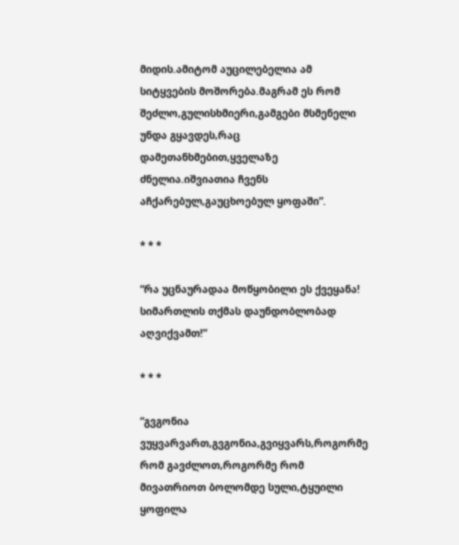მიდის.ამიტომ აუცილებელია ამ სიტყვების მოშორება.მაგრამ ეს რომ შეძლო,გულისხმიერი,გამგები მსმენელი უნდა გყავდეს,რაც დამეთანხმებით,ყველაზე ძნელია.იშვიათია ჩვენს აჩქარებულ,გაუცხოებულ ყოფაში”.

* * *

“რა უცნაურადაა მოწყობილი ეს ქვეყანა! სიმართლის თქმას დაუნდობლობად აღვიქვამთ!”

* * *

“გვგონია ვუყვარვართ,გვგონია,გვიყვარს,როგორმე რომ გავძლოთ,როგორმე რომ მივათრიოთ ბოლომდე სული,ტყუილი ყოფილა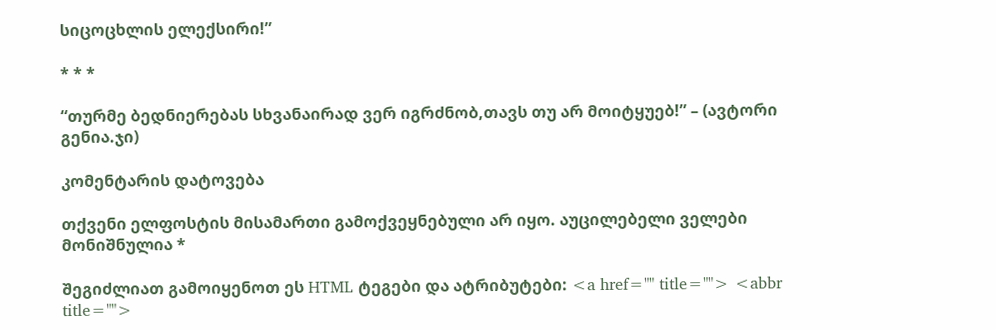სიცოცხლის ელექსირი!”

* * *

“თურმე ბედნიერებას სხვანაირად ვერ იგრძნობ,თავს თუ არ მოიტყუებ!” – (ავტორი გენია.ჯი)

კომენტარის დატოვება

თქვენი ელფოსტის მისამართი გამოქვეყნებული არ იყო. აუცილებელი ველები მონიშნულია *

შეგიძლიათ გამოიყენოთ ეს HTML ტეგები და ატრიბუტები: <a href="" title=""> <abbr title="">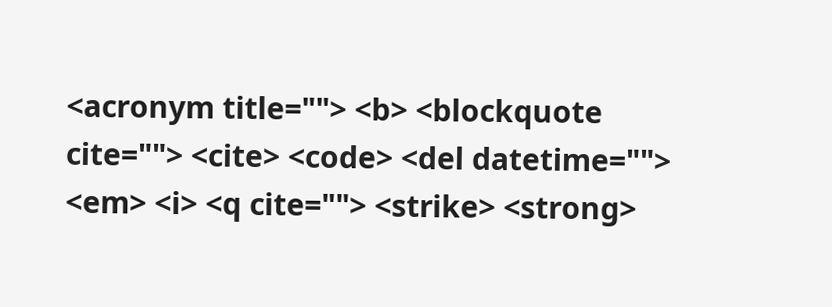<acronym title=""> <b> <blockquote cite=""> <cite> <code> <del datetime=""> <em> <i> <q cite=""> <strike> <strong>